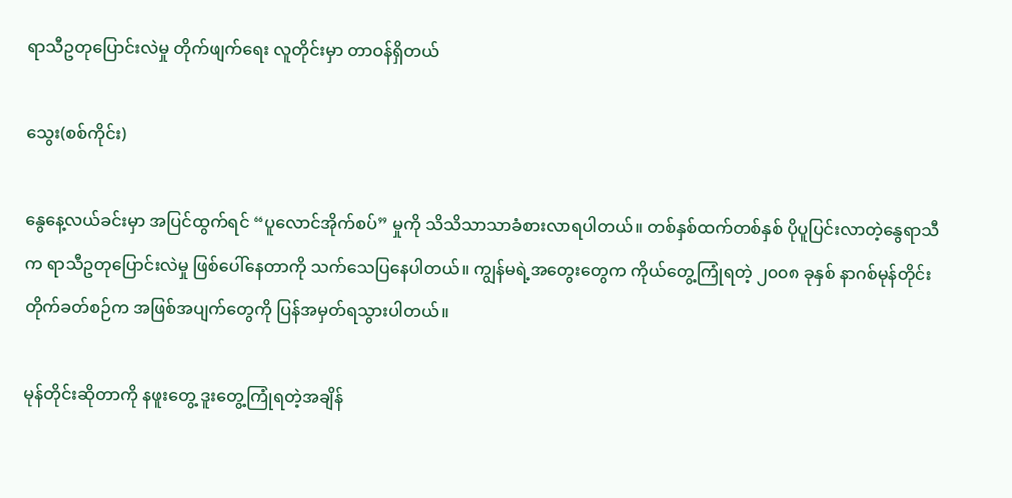ရာသီဥတုပြောင်းလဲမှု တိုက်ဖျက်ရေး လူတိုင်းမှာ တာဝန်ရှိတယ်

သွေး(စစ်ကိုင်း)

နွေနေ့လယ်ခင်းမှာ အပြင်ထွက်ရင် “ပူလောင်အိုက်စပ်” မှုကို သိသိသာသာခံစားလာရပါတယ်။ တစ်နှစ်ထက်တစ်နှစ် ပိုပူပြင်းလာတဲ့နွေရာသီက ရာသီဥတုပြောင်းလဲမှု ဖြစ်ပေါ်နေတာကို သက်သေပြနေပါတယ်။ ကျွန်မရဲ့အတွေးတွေက ကိုယ်တွေ့ကြုံရတဲ့ ၂၀၀၈ ခုနှစ် နာဂစ်မုန်တိုင်း တိုက်ခတ်စဉ်က အဖြစ်အပျက်တွေကို ပြန်အမှတ်ရသွားပါတယ်။

မုန်တိုင်းဆိုတာကို နဖူးတွေ့ ဒူးတွေ့ကြုံရတဲ့အချိန်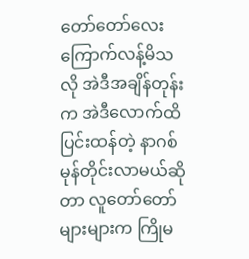တော်တော်လေးကြောက်လန့်မိသလို အဲဒီအချိန်တုန်းက အဲဒီလောက်ထိ ပြင်းထန်တဲ့ နာဂစ်မုန်တိုင်းလာမယ်ဆိုတာ လူတော်တော်များများက ကြိုမ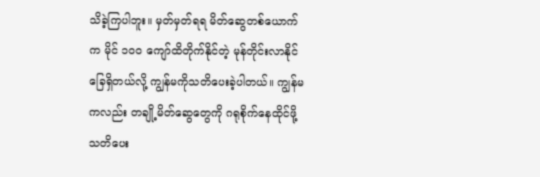သိခဲ့ကြပါဘူး။ မှတ်မှတ်ရရ မိတ်ဆွေတစ်ယောက်က မိုင် ၁၀၀ ကျော်ထိတိုက်နိုင်တဲ့ မုန်တိုင်းလာနိုင်ခြေရှိတယ်လို့ ကျွန်မကိုသတိပေးခဲ့ပါတယ်။ ကျွန်မကလည်း တချို့မိတ်ဆွေတွေကို ဂရုစိုက်နေထိုင်ဖို့ သတိပေး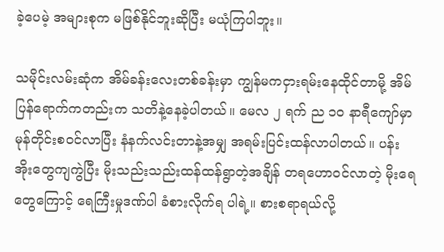ခဲ့ပေမဲ့ အများစုက မဖြစ်နိုင်ဘူးဆိုပြီး မယုံကြပါဘူး။

သမိုင်းလမ်းဆုံက အိမ်ခန်းလေးတစ်ခန်းမှာ ကျွန်မကငှားရမ်းနေထိုင်တာမို့ အိမ်ပြန်ရောက်ကတည်းက သတိနဲ့နေခဲ့ပါတယ်။ မေလ ၂ ရက် ည ၁၀ နာရီကျော်မှာ မုန်တိုင်းစဝင်လာပြီး နံနက်လင်းတာနဲ့အမျှ အရမ်းပြင်းထန်လာပါတယ်။ ပန်းအိုးတွေကျကွဲပြီး မိုးသည်းသည်းထန်ထန်ရွာတဲ့အချိန် တရဟောဝင်လာတဲ့ မိုးရေတွေကြောင့် ရေကြီးမှုဒဏ်ပါ ခံစားလိုက်ရ ပါရဲ့။ စားစရာရယ်လို့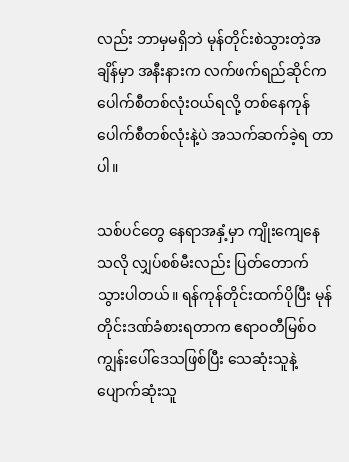လည်း ဘာမှမရှိဘဲ မုန်တိုင်းစဲသွားတဲ့အချိန်မှာ အနီးနားက လက်ဖက်ရည်ဆိုင်က ပေါက်စီတစ်လုံးဝယ်ရလို့ တစ်နေကုန် ပေါက်စီတစ်လုံးနဲ့ပဲ အသက်ဆက်ခဲ့ရ တာပါ။

သစ်ပင်တွေ နေရာအနှံ့မှာ ကျိုးကျေနေသလို လျှပ်စစ်မီးလည်း ပြတ်တောက်သွားပါတယ်။ ရန်ကုန်တိုင်းထက်ပိုပြီး မုန်တိုင်းဒဏ်ခံစားရတာက ဧရာဝတီမြစ်ဝကျွန်းပေါ်ဒေသဖြစ်ပြီး သေဆုံးသူနဲ့ ပျောက်ဆုံးသူ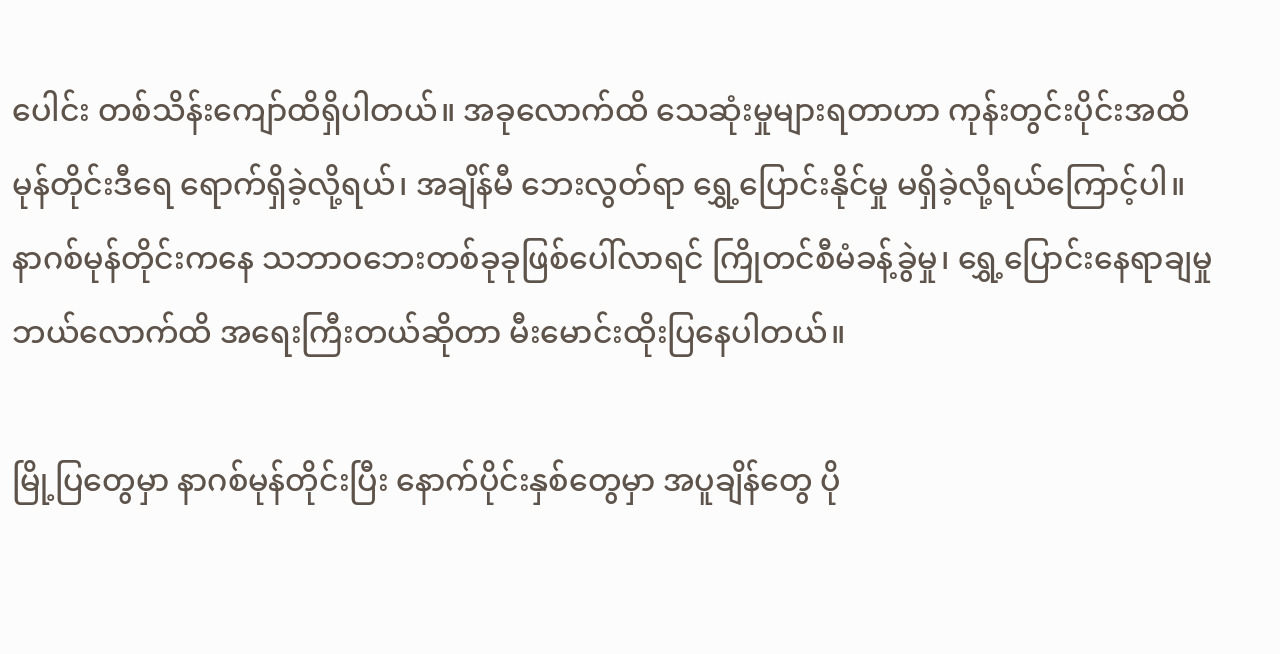ပေါင်း တစ်သိန်းကျော်ထိရှိပါတယ်။ အခုလောက်ထိ သေဆုံးမှုများရတာဟာ ကုန်းတွင်းပိုင်းအထိ မုန်တိုင်းဒီရေ ရောက်ရှိခဲ့လို့ရယ်၊ အချိန်မီ ဘေးလွတ်ရာ ရွှေ့ပြောင်းနိုင်မှု မရှိခဲ့လို့ရယ်ကြောင့်ပါ။ နာဂစ်မုန်တိုင်းကနေ သဘာဝဘေးတစ်ခုခုဖြစ်ပေါ်လာရင် ကြိုတင်စီမံခန့်ခွဲမှု၊ ရွှေ့ပြောင်းနေရာချမှု ဘယ်လောက်ထိ အရေးကြီးတယ်ဆိုတာ မီးမောင်းထိုးပြနေပါတယ်။

မြို့ပြတွေမှာ နာဂစ်မုန်တိုင်းပြီး နောက်ပိုင်းနှစ်တွေမှာ အပူချိန်တွေ ပို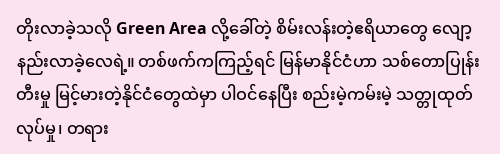တိုးလာခဲ့သလို Green Area လို့ခေါ်တဲ့ စိမ်းလန်းတဲ့ဧရိယာတွေ လျော့နည်းလာခဲ့လေရဲ့။ တစ်ဖက်ကကြည့်ရင် မြန်မာနိုင်ငံဟာ သစ်တောပြုန်းတီးမှု မြင့်မားတဲ့နိုင်ငံတွေထဲမှာ ပါဝင်နေပြီး စည်းမဲ့ကမ်းမဲ့ သတ္တုထုတ်လုပ်မှု၊ တရား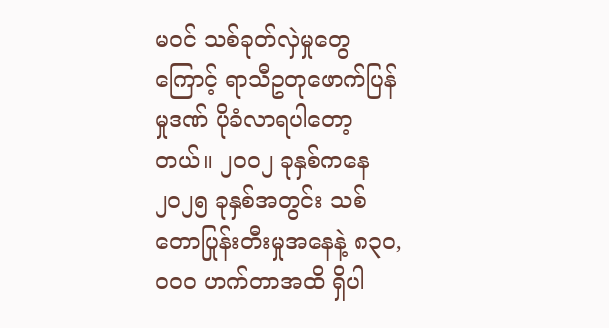မဝင် သစ်ခုတ်လှဲမှုတွေကြောင့် ရာသီဥတုဖောက်ပြန်မှုဒဏ် ပိုခံလာရပါတော့တယ်။ ၂၀၀၂ ခုနှစ်ကနေ ၂၀၂၅ ခုနှစ်အတွင်း သစ်တောပြုန်းတီးမှုအနေနဲ့ ၈၃၀,၀၀၀ ဟက်တာအထိ ရှိပါ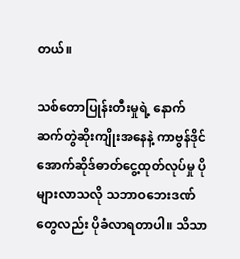တယ်။

သစ်တောပြုန်းတီးမှုရဲ့ နောက်ဆက်တွဲဆိုးကျိုးအနေနဲ့ ကာဗွန်ဒိုင်အောက်ဆိုဒ်ဓာတ်ငွေ့ထုတ်လုပ်မှု ပိုများလာသလို သဘာဝဘေးဒဏ်တွေလည်း ပိုခံလာရတာပါ။ သိသာ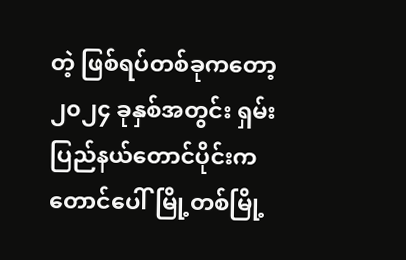တဲ့ ဖြစ်ရပ်တစ်ခုကတော့ ၂၀၂၄ ခုနှစ်အတွင်း ရှမ်းပြည်နယ်တောင်ပိုင်းက တောင်ပေါ်မြို့တစ်မြို့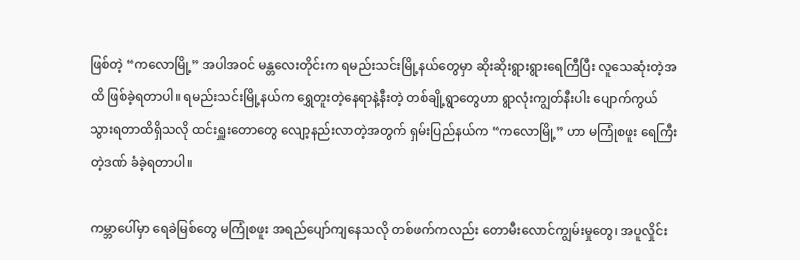ဖြစ်တဲ့ “ကလောမြို့” အပါအဝင် မန္တလေးတိုင်းက ရမည်းသင်းမြို့နယ်တွေမှာ ဆိုးဆိုးရွားရွားရေကြီပြီး လူသေဆုံးတဲ့အထိ ဖြစ်ခဲ့ရတာပါ။ ရမည်းသင်းမြို့နယ်က ရွှေတူးတဲ့နေရာနဲ့နီးတဲ့ တစ်ချို့ရွာတွေဟာ ရွာလုံးကျွတ်နီးပါး ပျောက်ကွယ်သွားရတာထိရှိသလို ထင်းရှူးတောတွေ လျော့နည်းလာတဲ့အတွက် ရှမ်းပြည်နယ်က “ကလောမြို့” ဟာ မကြုံစဖူး ရေကြီးတဲ့ဒဏ် ခံခဲ့ရတာပါ။

ကမ္ဘာပေါ်မှာ ရေခဲမြစ်တွေ မကြုံစဖူး အရည်ပျော်ကျနေသလို တစ်ဖက်ကလည်း တောမီးလောင်ကျွမ်းမှုတွေ၊ အပူလှိုင်း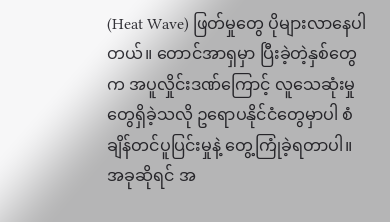(Heat Wave) ဖြတ်မှုတွေ ပိုများလာနေပါတယ်။ တောင်အာရှမှာ ပြီးခဲ့တဲ့နှစ်တွေက အပူလှိုင်းဒဏ်ကြောင့် လူသေဆုံးမှုတွေရှိခဲ့သလို ဥရောပနိုင်ငံတွေမှာပါ စံချိန်တင်ပူပြင်းမှုနဲ့ တွေ့ကြုံခဲ့ရတာပါ။ အခုဆိုရင် အ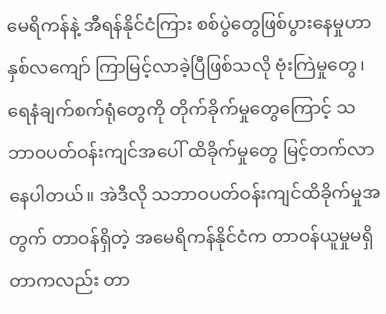မေရိကန်နဲ့ အီရန်နိုင်ငံကြား စစ်ပွဲတွေဖြစ်ပွားနေမှုဟာ နှစ်လကျော် ကြာမြင့်လာခဲ့ပြီဖြစ်သလို ဗုံးကြဲမှုတွေ၊ ရေနံချက်စက်ရုံတွေကို တိုက်ခိုက်မှုတွေကြောင့် သဘာဝပတ်ဝန်းကျင်အပေါ် ထိခိုက်မှုတွေ မြင့်တက်လာနေပါတယ်။ အဲဒီလို သဘာဝပတ်ဝန်းကျင်ထိခိုက်မှုအတွက် တာဝန်ရှိတဲ့ အမေရိကန်နိုင်ငံက တာဝန်ယူမှုမရှိတာကလည်း တာ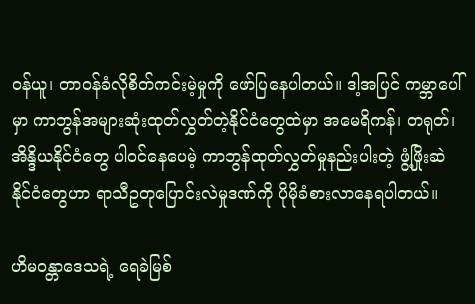ဝန်ယူ၊ တာဝန်ခံလိုစိတ်ကင်းမဲ့မှုကို ဖော်ပြနေပါတယ်။ ဒါ့အပြင် ကမ္ဘာပေါ်မှာ ကာဘွန်အများဆုံးထုတ်လွှတ်တဲ့နိုင်ငံတွေထဲမှာ အမေရိကန်၊ တရုတ်၊ အိန္ဒိယနိုင်ငံတွေ ပါဝင်နေပေမဲ့ ကာဘွန်ထုတ်လွှတ်မှုနည်းပါးတဲ့ ဖွံ့ဖြိုးဆဲနိုင်ငံတွေဟာ ရာသီဥတုပြောင်းလဲမှုဒဏ်ကို ပိုမိုခံစားလာနေရပါတယ်။

ဟိမဝန္တာဒေသရဲ့ ရေခဲမြစ်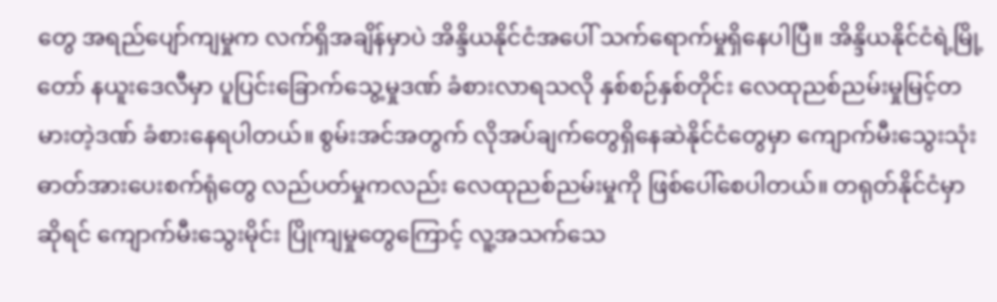တွေ အရည်ပျော်ကျမှုက လက်ရှိအချိန်မှာပဲ အိန္ဒိယနိုင်ငံအပေါ် သက်ရောက်မှုရှိနေပါပြီ။ အိန္ဒိယနိုင်ငံရဲ့မြို့တော် နယူးဒေလီမှာ ပူပြင်းခြောက်သွေ့မှုဒဏ် ခံစားလာရသလို နှစ်စဉ်နှစ်တိုင်း လေထုညစ်ညမ်းမှုမြင့်တမားတဲ့ဒဏ် ခံစားနေရပါတယ်။ စွမ်းအင်အတွက် လိုအပ်ချက်တွေရှိနေဆဲနိုင်ငံတွေမှာ ကျောက်မီးသွေးသုံး ဓာတ်အားပေးစက်ရုံတွေ လည်ပတ်မှုကလည်း လေထုညစ်ညမ်းမှုကို ဖြစ်ပေါ်စေပါတယ်။ တရုတ်နိုင်ငံမှာဆိုရင် ကျောက်မီးသွေးမိုင်း ပြိုကျမှုတွေကြောင့် လူ့အသက်သေ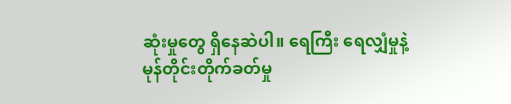ဆုံးမှုတွေ ရှိနေဆဲပါ။ ရေကြီး ရေလျှံမှုနဲ့ မုန်တိုင်းတိုက်ခတ်မှု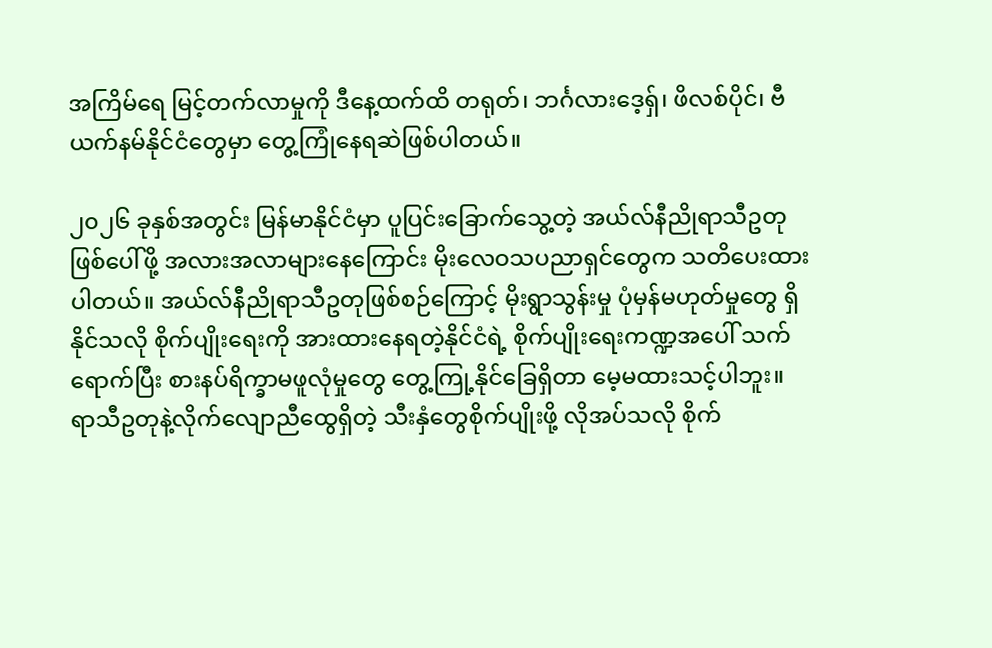အကြိမ်ရေ မြင့်တက်လာမှုကို ဒီနေ့ထက်ထိ တရုတ်၊ ဘင်္ဂလားဒေ့ရှ်၊ ဖိလစ်ပိုင်၊ ဗီယက်နမ်နိုင်ငံတွေမှာ တွေ့ကြုံနေရဆဲဖြစ်ပါတယ်။

၂၀၂၆ ခုနှစ်အတွင်း မြန်မာနိုင်ငံမှာ ပူပြင်းခြောက်သွေ့တဲ့ အယ်လ်နီညိုရာသီဥတုဖြစ်ပေါ်ဖို့ အလားအလာများနေကြောင်း မိုးလေဝသပညာရှင်တွေက သတိပေးထားပါတယ်။ အယ်လ်နီညိုရာသီဥတုဖြစ်စဉ်ကြောင့် မိုးရွာသွန်းမှု ပုံမှန်မဟုတ်မှုတွေ ရှိနိုင်သလို စိုက်ပျိုးရေးကို အားထားနေရတဲ့နိုင်ငံရဲ့ စိုက်ပျိုးရေးကဏ္ဍအပေါ် သက်ရောက်ပြီး စားနပ်ရိက္ခာမဖူလုံမှုတွေ တွေ့ကြု့နိုင်ခြေရှိတာ မေ့မထားသင့်ပါဘူး။ ရာသီဥတုနဲ့လိုက်လျောညီထွေရှိတဲ့ သီးနှံတွေစိုက်ပျိုးဖို့ လိုအပ်သလို စိုက်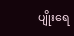ပျိုးရေ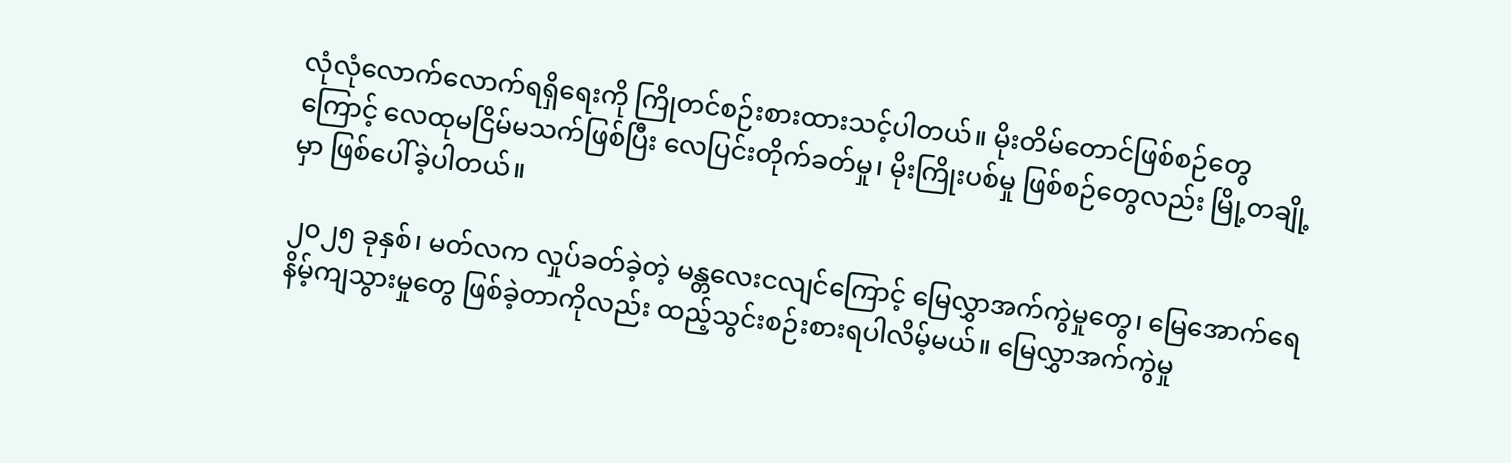လုံလုံလောက်လောက်ရရှိရေးကို ကြိုတင်စဉ်းစားထားသင့်ပါတယ်။ မိုးတိမ်တောင်ဖြစ်စဉ်တွေကြောင့် လေထုမငြိမ်မသက်ဖြစ်ပြီး လေပြင်းတိုက်ခတ်မှု၊ မိုးကြိုးပစ်မှု ဖြစ်စဉ်တွေလည်း မြို့တချို့မှာ ဖြစ်ပေါ်ခဲ့ပါတယ်။

၂၀၂၅ ခုနှစ်၊ မတ်လက လှုပ်ခတ်ခဲ့တဲ့ မန္တလေးငလျင်ကြောင့် မြေလွှာအက်ကွဲမှုတွေ၊ မြေအောက်ရေ နိမ့်ကျသွားမှုတွေ ဖြစ်ခဲ့တာကိုလည်း ထည့်သွင်းစဉ်းစားရပါလိမ့်မယ်။ မြေလွှာအက်ကွဲမှု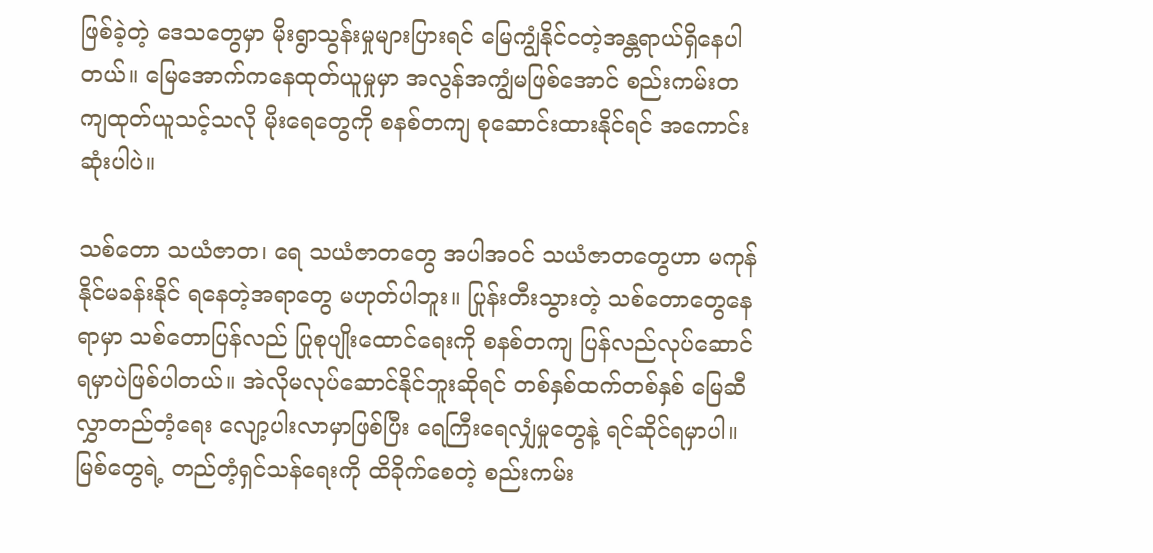ဖြစ်ခဲ့တဲ့ ဒေသတွေမှာ မိုးရွာသွန်းမှုများပြားရင် မြေကျွံနိုင်ငတဲ့အန္တရာယ်ရှိနေပါတယ်။ မြေအောက်ကနေထုတ်ယူမှုမှာ အလွန်အကျွံမဖြစ်အောင် စည်းကမ်းတကျထုတ်ယူသင့်သလို မိုးရေတွေကို စနစ်တကျ စုဆောင်းထားနိုင်ရင် အကောင်းဆုံးပါပဲ။

သစ်တော သယံဇာတ၊ ရေ သယံဇာတတွေ အပါအဝင် သယံဇာတတွေဟာ မကုန်နိုင်မခန်းနိုင် ရနေတဲ့အရာတွေ မဟုတ်ပါဘူး။ ပြုန်းတီးသွားတဲ့ သစ်တောတွေနေရာမှာ သစ်တောပြန်လည် ပြုစုပျိုးထောင်ရေးကို စနစ်တကျ ပြန်လည်လုပ်ဆောင်ရမှာပဲဖြစ်ပါတယ်။ အဲလိုမလုပ်ဆောင်နိုင်ဘူးဆိုရင် တစ်နှစ်ထက်တစ်နှစ် မြေဆီလွှာတည်တံ့ရေး လျော့ပါးလာမှာဖြစ်ပြီး ရေကြီးရေလျှံမှုတွေနဲ့ ရင်ဆိုင်ရမှာပါ။ မြစ်တွေရဲ့ တည်တံ့ရှင်သန်ရေးကို ထိခိုက်စေတဲ့ စည်းကမ်း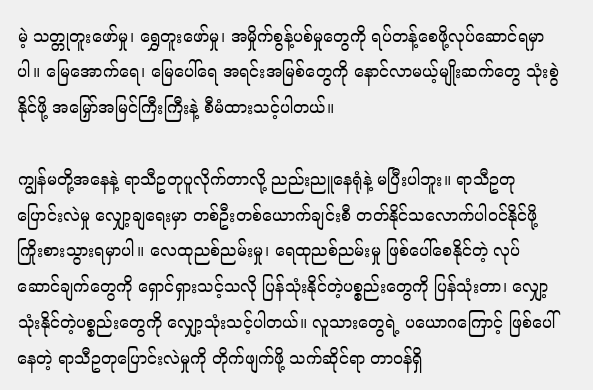မဲ့ သတ္တုတူးဖော်မှု၊ ရွှေတူးဖော်မှု၊ အမှိုက်စွန့်ပစ်မှုတွေကို ရပ်တန့်စေဖို့လုပ်ဆောင်ရမှာပါ။ မြေအောက်ရေ၊ မြေပေါ်ရေ အရင်းအမြစ်တွေကို နောင်လာမယ့်မျိုးဆက်တွေ သုံးစွဲနိုင်ဖို့ အမြှော်အမြင်ကြီးကြီးနဲ့ စီမံထားသင့်ပါတယ်။

ကျွန်မတို့အနေနဲ့ ရာသီဥတုပူလိုက်တာလို့ ညည်းညူနေရုံနဲ့ မပြီးပါဘူး။ ရာသီဥတုပြောင်းလဲမှု လျှော့ချရေးမှာ တစ်ဦးတစ်ယောက်ချင်းစီ တတ်နိုင်သလောက်ပါဝင်နိုင်ဖို့ ကြိုးစားသွားရမှာပါ။ လေထုညစ်ညမ်းမှု၊ ရေထုညစ်ညမ်းမှု ဖြစ်ပေါ်စေနိုင်တဲ့ လုပ်ဆောင်ချက်တွေကို ရှောင်ရှားသင့်သလို ပြန်သုံးနိုင်တဲ့ပစ္စည်းတွေကို ပြန်သုံးတာ၊ လျှော့သုံးနိုင်တဲ့ပစ္စည်းတွေကို လျှော့သုံးသင့်ပါတယ်။ လူသားတွေရဲ့ ပယောဂကြောင့် ဖြစ်ပေါ်နေတဲ့ ရာသီဥတုပြောင်းလဲမှုကို တိုက်ဖျက်ဖို့ သက်ဆိုင်ရာ တာဝန်ရှိ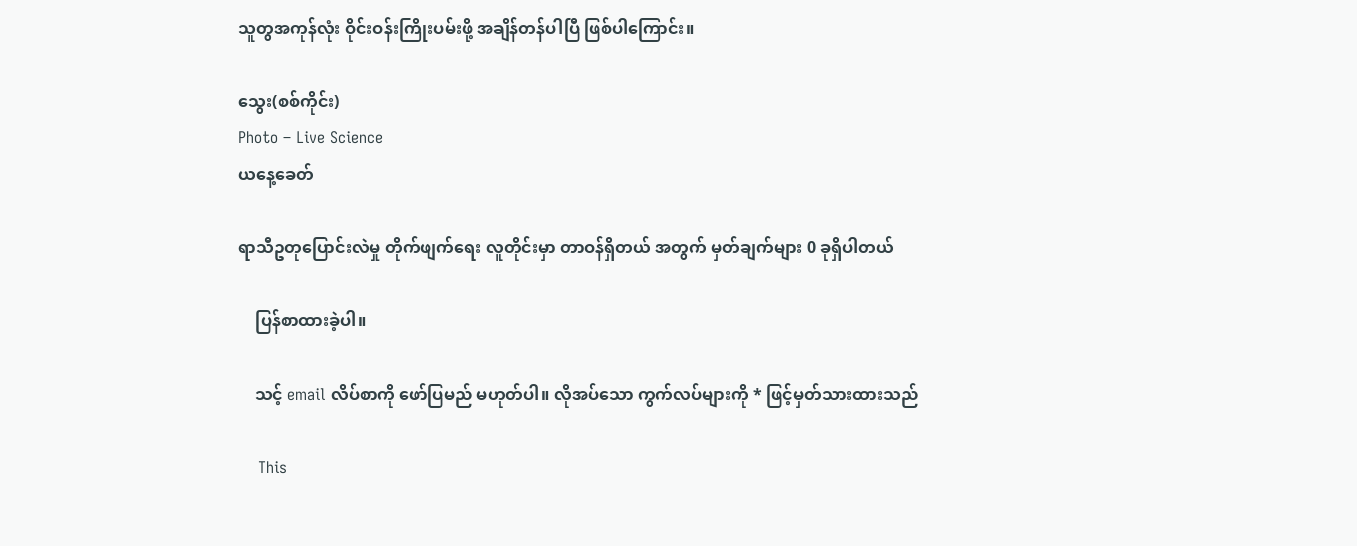သူတွအကုန်လုံး ဝိုင်းဝန်းကြိုးပမ်းဖို့ အချိန်တန်ပါပြီ ဖြစ်ပါကြောင်း။

သွေး(စစ်ကိုင်း)
Photo – Live Science
ယနေ့ခေတ်

ရာသီဥတုပြောင်းလဲမှု တိုက်ဖျက်ရေး လူတိုင်းမှာ တာဝန်ရှိတယ် အတွက် မှတ်ချက်များ 0 ခုရှိပါတယ်

    ပြန်စာထားခဲ့ပါ။

    သင့် email လိပ်စာကို ဖော်ပြမည် မဟုတ်ပါ။ လိုအပ်သော ကွက်လပ်များကို * ဖြင့်မှတ်သားထားသည်

    This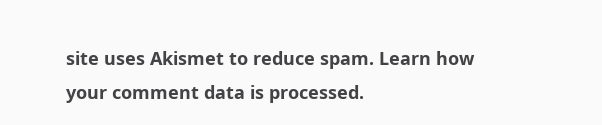site uses Akismet to reduce spam. Learn how your comment data is processed.